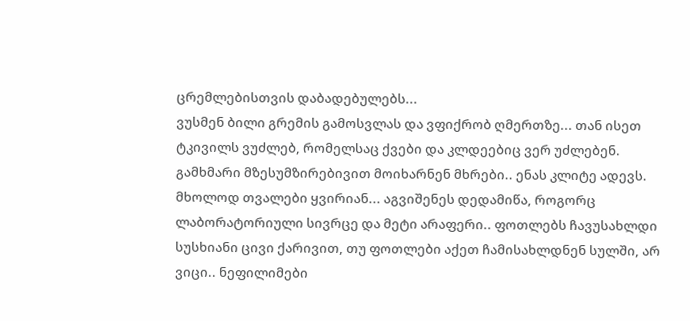ცრემლებისთვის დაბადებულებს...
ვუსმენ ბილი გრემის გამოსვლას და ვფიქრობ ღმერთზე... თან ისეთ ტკივილს ვუძლებ, რომელსაც ქვები და კლდეებიც ვერ უძლებენ. გამხმარი მზესუმზირებივით მოიხარნენ მხრები.. ენას კლიტე ადევს. მხოლოდ თვალები ყვირიან... აგვიშენეს დედამიწა, როგორც ლაბორატორიული სივრცე და მეტი არაფერი.. ფოთლებს ჩავუსახლდი სუსხიანი ცივი ქარივით, თუ ფოთლები აქეთ ჩამისახლდნენ სულში, არ ვიცი.. ნეფილიმები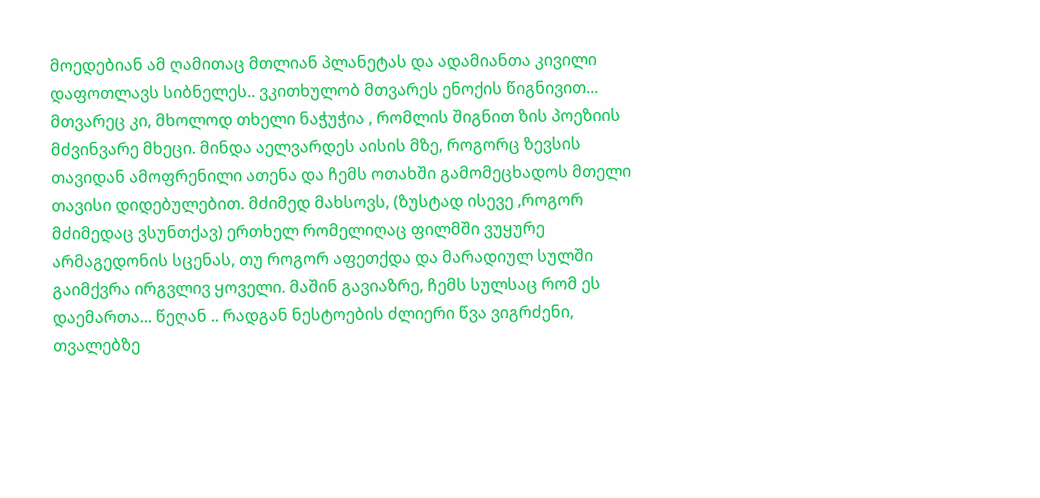მოედებიან ამ ღამითაც მთლიან პლანეტას და ადამიანთა კივილი დაფოთლავს სიბნელეს.. ვკითხულობ მთვარეს ენოქის წიგნივით... მთვარეც კი, მხოლოდ თხელი ნაჭუჭია , რომლის შიგნით ზის პოეზიის მძვინვარე მხეცი. მინდა აელვარდეს აისის მზე, როგორც ზევსის თავიდან ამოფრენილი ათენა და ჩემს ოთახში გამომეცხადოს მთელი თავისი დიდებულებით. მძიმედ მახსოვს, (ზუსტად ისევე ,როგორ მძიმედაც ვსუნთქავ) ერთხელ რომელიღაც ფილმში ვუყურე არმაგედონის სცენას, თუ როგორ აფეთქდა და მარადიულ სულში გაიმქვრა ირგვლივ ყოველი. მაშინ გავიაზრე, ჩემს სულსაც რომ ეს დაემართა... წეღან .. რადგან ნესტოების ძლიერი წვა ვიგრძენი, თვალებზე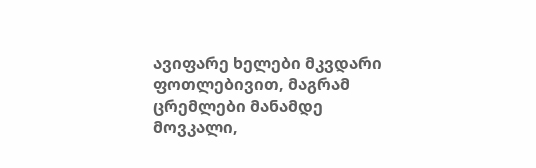ავიფარე ხელები მკვდარი ფოთლებივით, მაგრამ ცრემლები მანამდე მოვკალი,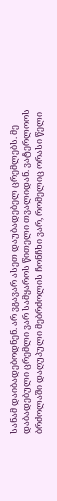სანამ დაიბადებოდნენ. არ ვგავარ ასეთ დაუბადებელ ცრემლებს. მე დაბადებული ცრემლი ვარ სამყაროს წითელი თვალიდან. ვატერლოოს ბრძოლაში დაღუპული მებრძოლის ჩონჩხი ვარ, რომელიც ორასი წელი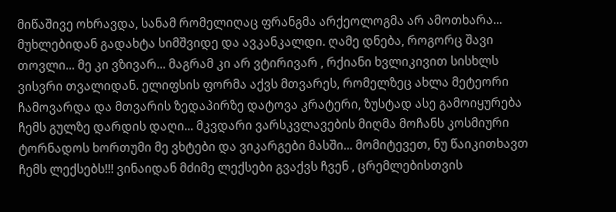მიწაშივე ოხრავდა, სანამ რომელიღაც ფრანგმა არქეოლოგმა არ ამოთხარა... მუხლებიდან გადახტა სიმშვიდე და ავკანკალდი. ღამე დნება, როგორც შავი თოვლი... მე კი ვზივარ... მაგრამ კი არ ვტირივარ , რქიანი ხვლიკივით სისხლს ვისვრი თვალიდან. ელიფსის ფორმა აქვს მთვარეს, რომელზეც ახლა მეტეორი ჩამოვარდა და მთვარის ზედაპირზე დატოვა კრატერი, ზუსტად ასე გამოიყურება ჩემს გულზე დარდის დაღი... მკვდარი ვარსკვლავების მიღმა მოჩანს კოსმიური ტორნადოს ხორთუმი მე ვხტები და ვიკარგები მასში... მომიტევეთ, ნუ წაიკითხავთ ჩემს ლექსებს!!! ვინაიდან მძიმე ლექსები გვაქვს ჩვენ , ცრემლებისთვის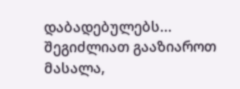დაბადებულებს...
შეგიძლიათ გააზიაროთ მასალა,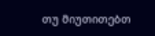თუ მიუთითებთ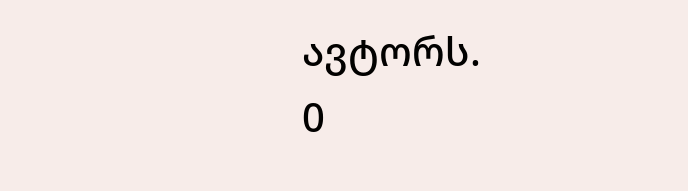ავტორს.
0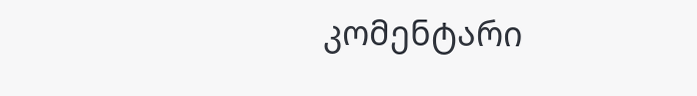კომენტარი